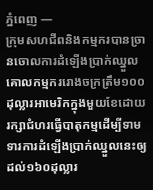ភ្នំពេញ —
ក្រុមសហជីពនិងកម្មករបានច្រានចោលការដំឡើងប្រាក់ឈ្នួលគោលកម្មកររោងចក្រត្រឹម១០០ដុល្លារអាមេរិកក្នុងមួយខែដោយរក្សាជំហរធ្វើបាតុកម្មដើម្បីទាមទារការដំឡើងប្រាក់ឈ្នួលនេះឲ្យដល់១៦០ដុល្លារ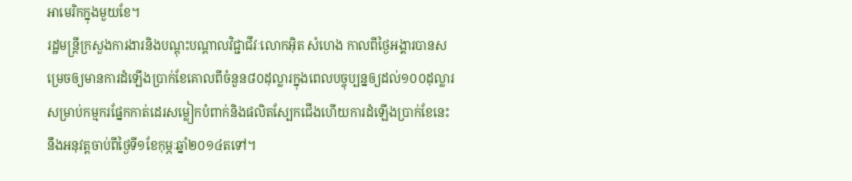អាមេរិកក្នុងមួយខែ។
រដ្ឋមន្ត្រីក្រសួងការងារនិងបណ្តុះបណ្តាលវិជ្ជាជីវៈលោកអ៊ិត សំហេង កាលពីថ្ងៃអង្គារបានសម្រេចឲ្យមានការដំឡើងប្រាក់ខែគោលពីចំនួន៨០ដុល្លារក្នុងពេលបច្ចុប្បន្នឲ្យដល់១០០ដុល្លារសម្រាប់កម្មករផ្នែកកាត់ដេរសម្លៀកបំពាក់និងផលិតស្បែកជើងហើយការដំឡើងប្រាក់ខែនេះនឹងអនុវត្តចាប់ពីថ្ងៃទី១ខែកុម្ភៈឆ្នាំ២០១៤តទៅ។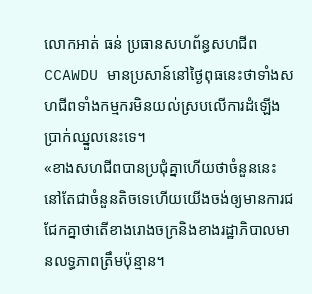លោកអាត់ ធន់ ប្រធានសហព័ន្ធសហជីពCCAWDU មានប្រសាន៍នៅថ្ងៃពុធនេះថាទាំងសហជីពទាំងកម្មករមិនយល់ស្របលើការដំឡើងប្រាក់ឈ្នួលនេះទេ។
«ខាងសហជីពបានប្រជុំគ្នាហើយថាចំនួននេះនៅតែជាចំនួនតិចទេហើយយើងចង់ឲ្យមានការជជែកគ្នាថាតើខាងរោងចក្រនិងខាងរដ្ឋាភិបាលមានលទ្ធភាពត្រឹមប៉ុន្មាន។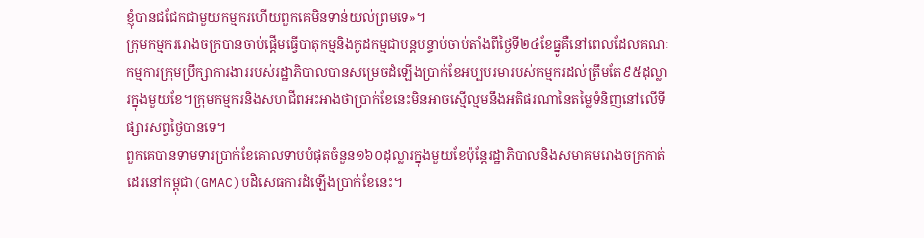ខ្ញុំបានជជែកជាមួយកម្មករហើយពួកគេមិនទាន់យល់ព្រមទេ»។
ក្រុមកម្មកររោងចក្របានចាប់ផ្តើមធ្វើបាតុកម្មនិងកូដកម្មជាបន្តបន្ទាប់ចាប់តាំងពីថ្ងៃទី២៤ខែធ្នូគឺនៅពេលដែលគណៈកម្មការក្រុមប្រឹក្សាការងាររបស់រដ្ឋាភិបាលបានសម្រេចដំឡើងប្រាក់ខែអប្បបរមារបស់កម្មករដល់ត្រឹមតែ៩៥ដុល្លារក្នុងមួយខែ។ក្រុមកម្មករនិងសហជីពអះអាងថាប្រាក់ខែនេះមិនអាចស្មើល្មមនឹងអតិផរណានៃតម្លៃទំនិញនៅលើទីផ្សារសព្វថ្ងៃបានទេ។
ពួកគេបានទាមទារប្រាក់ខែគោលទាបបំផុតចំនួន១៦០ដុល្លារក្នុងមួយខែប៉ុន្តែរដ្ឋាភិបាលនិងសមាគមរោងចក្រកាត់ដេរនៅកម្ពុជា(GMAC)បដិសេធការដំឡើងប្រាក់ខែនេះ។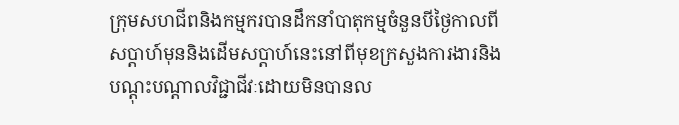ក្រុមសហជីពនិងកម្មករបានដឹកនាំបាតុកម្មចំនួនបីថ្ងៃកាលពីសប្តាហ៍មុននិងដើមសប្តាហ៍នេះនៅពីមុខក្រសួងការងារនិងបណ្តុះបណ្តាលវិជ្ជាជីវៈដោយមិនបានល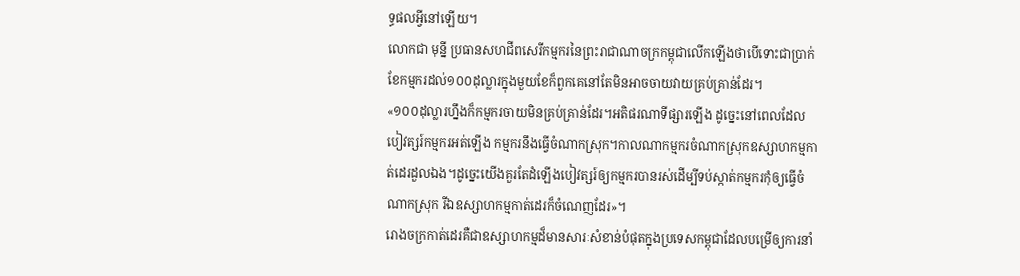ទ្ធផលអ្វីនៅឡើយ។
លោកជា មុន្នី ប្រធានសហជីពសេរីកម្មករនៃព្រះរាជាណាចក្រកម្ពុជាលើកឡើងថាបើទោះជាប្រាក់ខែកម្មករដល់១០០ដុល្លារក្នុងមួយខែក៏ពួកគេនៅតែមិនអាចចាយវាយគ្រប់គ្រាន់ដែរ។
«១០០ដុល្លារហ្នឹងក៏កម្មករចាយមិនគ្រប់គ្រាន់ដែរ។អតិផរណាទីផ្សារឡើង ដូច្នេះនៅពេលដែលបៀវត្សរ៍កម្មករអត់ឡើង កម្មករនឹងធ្វើចំណាកស្រុក។កាលណាកម្មករចំណាកស្រុកឧស្សាហកម្មកាត់ដេរដួលឯង។ដូច្នេះយើងគួរតែដំឡើងបៀវត្សរ៍ឲ្យកម្មករបានរស់ដើម្បីទប់ស្កាត់កម្មករកុំឲ្យធ្វើចំណាកស្រុក រីឯឧស្សាហកម្មកាត់ដេរក៏ចំណេញដែរ»។
រោងចក្រកាត់ដេរគឺជាឧស្សាហកម្មដ៏មានសារៈសំខាន់បំផុតក្នុងប្រទេសកម្ពុជាដែលបម្រើឲ្យការនាំ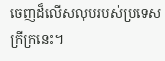ចេញដ៏លើសលុបរបស់ប្រទេសក្រីក្រនេះ។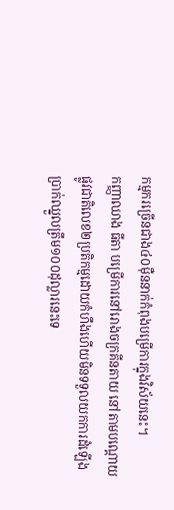កម្មករច្រើនជាង៤០ម៉ឺននាក់កំពុងបម្រើការក្នុងវិស័យនេះ។
កញ្ញាឈាង ធីតា បម្រើការនៅរោងចក្រគីនតាយ នៅតាមបណ្តោយផ្លូវជាតិលេខ២ប្រតិកម្មដោយកំហឹងហើយមិនទទួលយកការដំឡើងប្រាក់ឈ្នួលត្រឹម១០០ដុល្លារនេះទេ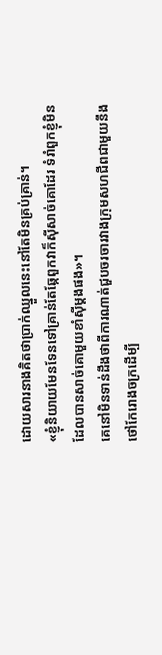ដោយសារនាងគិតថាប្រាក់ឈ្នួលនេះនៅតែមិនគ្រប់គ្រាន់។
«ខ្ញុំនិយាយមែនទែនទៅគ្រាន់តែឆ្កែពួកវាក៏ស៊ីសាច់គោដែរ ទំរាំពួកខ្ញុំមិនដែលបានសាច់គោមួយខាំស៊ីម្តងផង»។
គេនៅមិនទាន់ដឹងថាពីការណាត់ជួបចរចារវាងក្រុមសហជីពជាមួយនឹងថៅកែរោងចក្រដើម្បី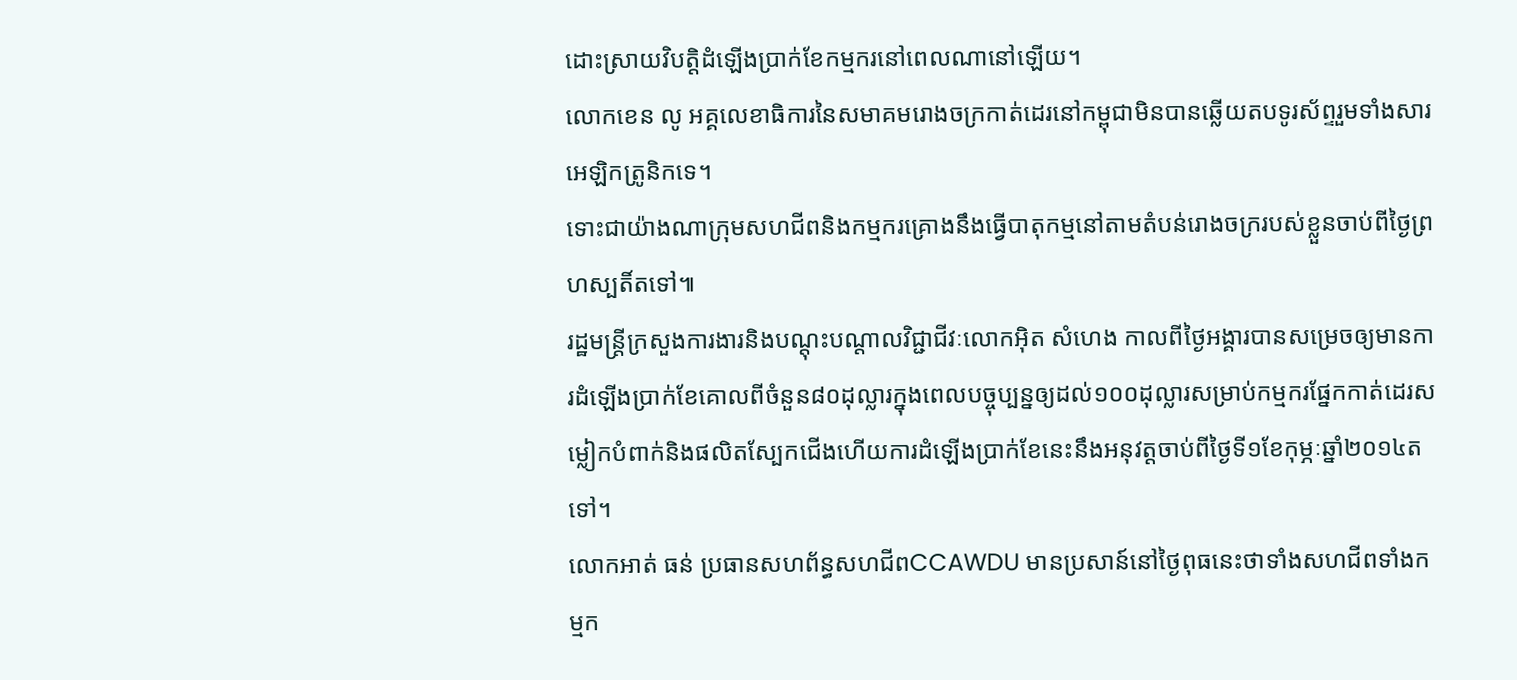ដោះស្រាយវិបត្តិដំឡើងប្រាក់ខែកម្មករនៅពេលណានៅឡើយ។
លោកខេន លូ អគ្គលេខាធិការនៃសមាគមរោងចក្រកាត់ដេរនៅកម្ពុជាមិនបានឆ្លើយតបទូរស័ព្ទរួមទាំងសារអេឡិកត្រូនិកទេ។
ទោះជាយ៉ាងណាក្រុមសហជីពនិងកម្មករគ្រោងនឹងធ្វើបាតុកម្មនៅតាមតំបន់រោងចក្ររបស់ខ្លួនចាប់ពីថ្ងៃព្រហស្បតិ៍តទៅ៕
រដ្ឋមន្ត្រីក្រសួងការងារនិងបណ្តុះបណ្តាលវិជ្ជាជីវៈលោកអ៊ិត សំហេង កាលពីថ្ងៃអង្គារបានសម្រេចឲ្យមានការដំឡើងប្រាក់ខែគោលពីចំនួន៨០ដុល្លារក្នុងពេលបច្ចុប្បន្នឲ្យដល់១០០ដុល្លារសម្រាប់កម្មករផ្នែកកាត់ដេរសម្លៀកបំពាក់និងផលិតស្បែកជើងហើយការដំឡើងប្រាក់ខែនេះនឹងអនុវត្តចាប់ពីថ្ងៃទី១ខែកុម្ភៈឆ្នាំ២០១៤តទៅ។
លោកអាត់ ធន់ ប្រធានសហព័ន្ធសហជីពCCAWDU មានប្រសាន៍នៅថ្ងៃពុធនេះថាទាំងសហជីពទាំងកម្មក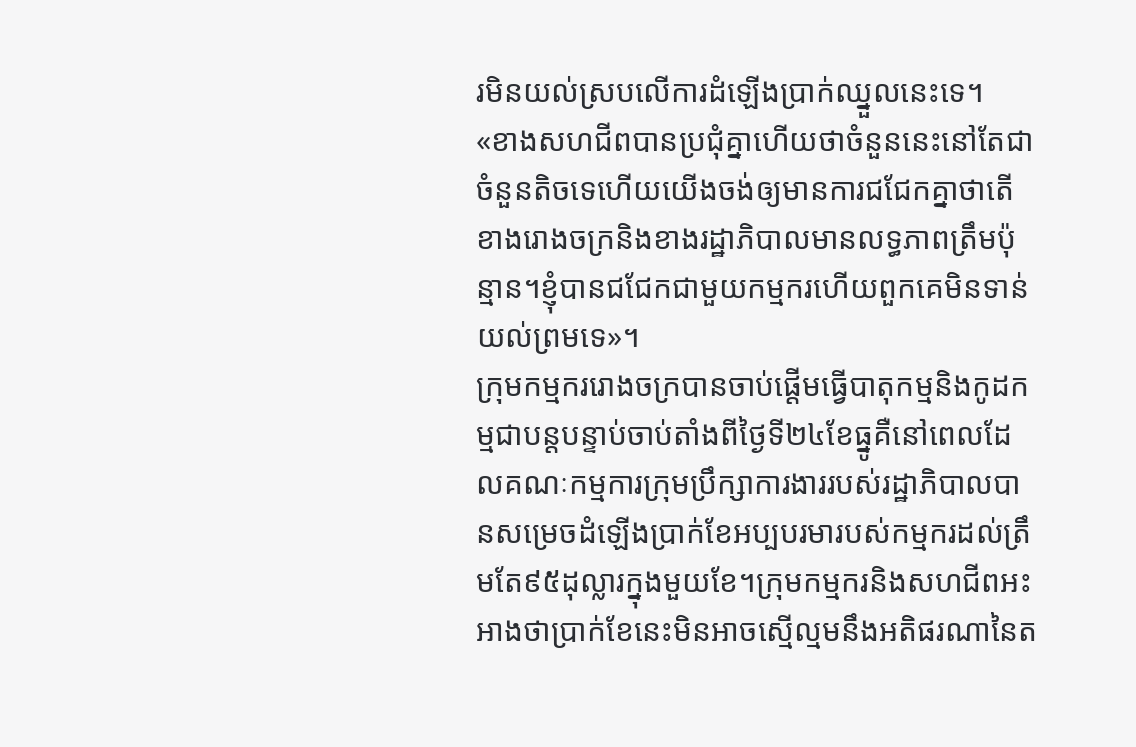រមិនយល់ស្របលើការដំឡើងប្រាក់ឈ្នួលនេះទេ។
«ខាងសហជីពបានប្រជុំគ្នាហើយថាចំនួននេះនៅតែជាចំនួនតិចទេហើយយើងចង់ឲ្យមានការជជែកគ្នាថាតើខាងរោងចក្រនិងខាងរដ្ឋាភិបាលមានលទ្ធភាពត្រឹមប៉ុន្មាន។ខ្ញុំបានជជែកជាមួយកម្មករហើយពួកគេមិនទាន់យល់ព្រមទេ»។
ក្រុមកម្មកររោងចក្របានចាប់ផ្តើមធ្វើបាតុកម្មនិងកូដកម្មជាបន្តបន្ទាប់ចាប់តាំងពីថ្ងៃទី២៤ខែធ្នូគឺនៅពេលដែលគណៈកម្មការក្រុមប្រឹក្សាការងាររបស់រដ្ឋាភិបាលបានសម្រេចដំឡើងប្រាក់ខែអប្បបរមារបស់កម្មករដល់ត្រឹមតែ៩៥ដុល្លារក្នុងមួយខែ។ក្រុមកម្មករនិងសហជីពអះអាងថាប្រាក់ខែនេះមិនអាចស្មើល្មមនឹងអតិផរណានៃត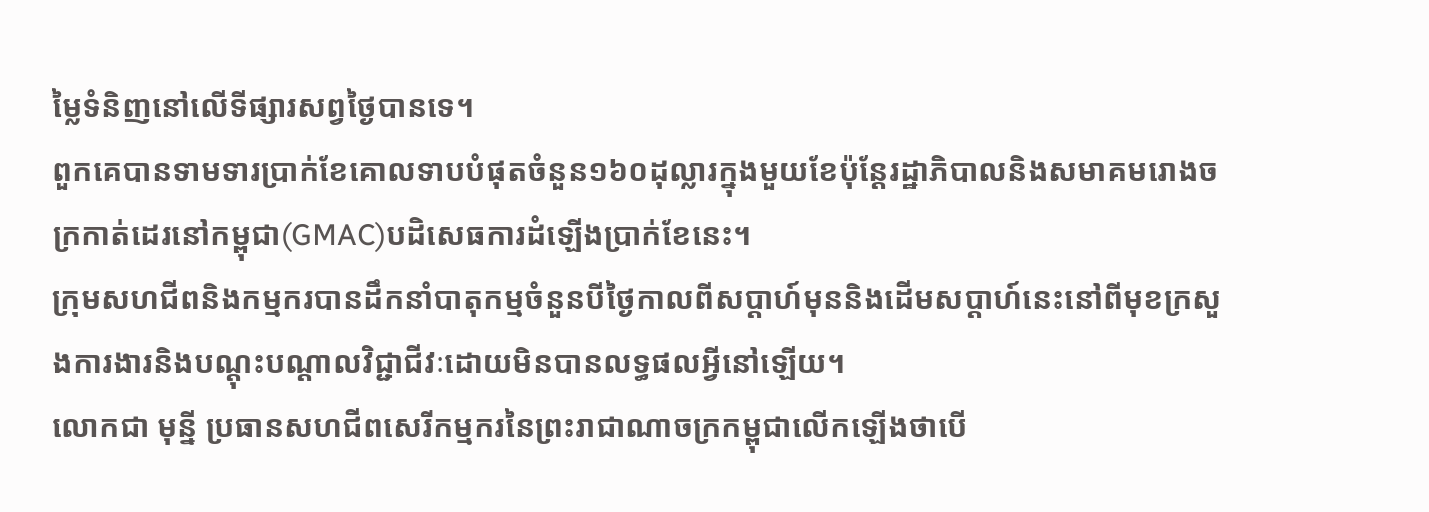ម្លៃទំនិញនៅលើទីផ្សារសព្វថ្ងៃបានទេ។
ពួកគេបានទាមទារប្រាក់ខែគោលទាបបំផុតចំនួន១៦០ដុល្លារក្នុងមួយខែប៉ុន្តែរដ្ឋាភិបាលនិងសមាគមរោងចក្រកាត់ដេរនៅកម្ពុជា(GMAC)បដិសេធការដំឡើងប្រាក់ខែនេះ។
ក្រុមសហជីពនិងកម្មករបានដឹកនាំបាតុកម្មចំនួនបីថ្ងៃកាលពីសប្តាហ៍មុននិងដើមសប្តាហ៍នេះនៅពីមុខក្រសួងការងារនិងបណ្តុះបណ្តាលវិជ្ជាជីវៈដោយមិនបានលទ្ធផលអ្វីនៅឡើយ។
លោកជា មុន្នី ប្រធានសហជីពសេរីកម្មករនៃព្រះរាជាណាចក្រកម្ពុជាលើកឡើងថាបើ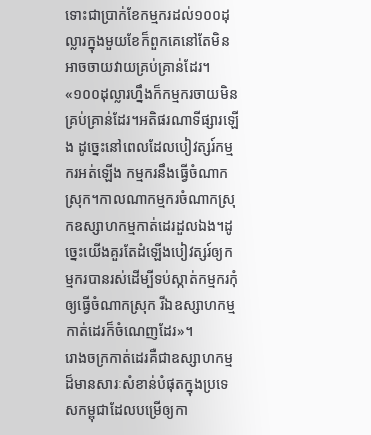ទោះជាប្រាក់ខែកម្មករដល់១០០ដុល្លារក្នុងមួយខែក៏ពួកគេនៅតែមិនអាចចាយវាយគ្រប់គ្រាន់ដែរ។
«១០០ដុល្លារហ្នឹងក៏កម្មករចាយមិនគ្រប់គ្រាន់ដែរ។អតិផរណាទីផ្សារឡើង ដូច្នេះនៅពេលដែលបៀវត្សរ៍កម្មករអត់ឡើង កម្មករនឹងធ្វើចំណាកស្រុក។កាលណាកម្មករចំណាកស្រុកឧស្សាហកម្មកាត់ដេរដួលឯង។ដូច្នេះយើងគួរតែដំឡើងបៀវត្សរ៍ឲ្យកម្មករបានរស់ដើម្បីទប់ស្កាត់កម្មករកុំឲ្យធ្វើចំណាកស្រុក រីឯឧស្សាហកម្មកាត់ដេរក៏ចំណេញដែរ»។
រោងចក្រកាត់ដេរគឺជាឧស្សាហកម្មដ៏មានសារៈសំខាន់បំផុតក្នុងប្រទេសកម្ពុជាដែលបម្រើឲ្យកា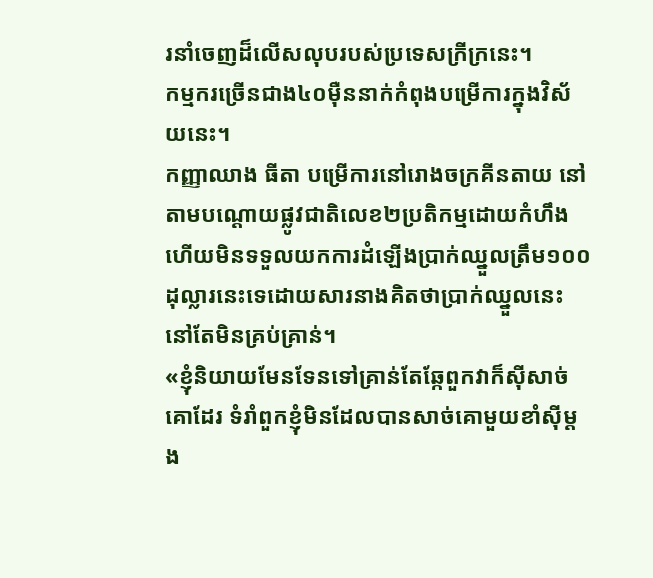រនាំចេញដ៏លើសលុបរបស់ប្រទេសក្រីក្រនេះ។
កម្មករច្រើនជាង៤០ម៉ឺននាក់កំពុងបម្រើការក្នុងវិស័យនេះ។
កញ្ញាឈាង ធីតា បម្រើការនៅរោងចក្រគីនតាយ នៅតាមបណ្តោយផ្លូវជាតិលេខ២ប្រតិកម្មដោយកំហឹងហើយមិនទទួលយកការដំឡើងប្រាក់ឈ្នួលត្រឹម១០០ដុល្លារនេះទេដោយសារនាងគិតថាប្រាក់ឈ្នួលនេះនៅតែមិនគ្រប់គ្រាន់។
«ខ្ញុំនិយាយមែនទែនទៅគ្រាន់តែឆ្កែពួកវាក៏ស៊ីសាច់គោដែរ ទំរាំពួកខ្ញុំមិនដែលបានសាច់គោមួយខាំស៊ីម្តង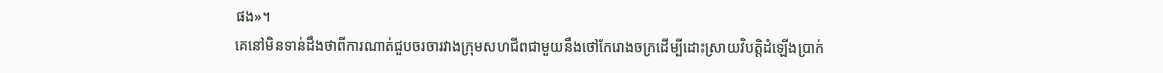ផង»។
គេនៅមិនទាន់ដឹងថាពីការណាត់ជួបចរចារវាងក្រុមសហជីពជាមួយនឹងថៅកែរោងចក្រដើម្បីដោះស្រាយវិបត្តិដំឡើងប្រាក់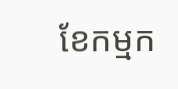ខែកម្មក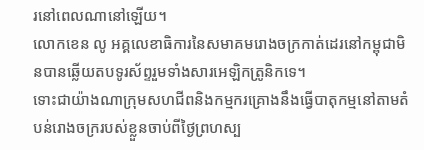រនៅពេលណានៅឡើយ។
លោកខេន លូ អគ្គលេខាធិការនៃសមាគមរោងចក្រកាត់ដេរនៅកម្ពុជាមិនបានឆ្លើយតបទូរស័ព្ទរួមទាំងសារអេឡិកត្រូនិកទេ។
ទោះជាយ៉ាងណាក្រុមសហជីពនិងកម្មករគ្រោងនឹងធ្វើបាតុកម្មនៅតាមតំបន់រោងចក្ររបស់ខ្លួនចាប់ពីថ្ងៃព្រហស្ប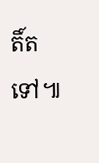តិ៍តទៅ៕